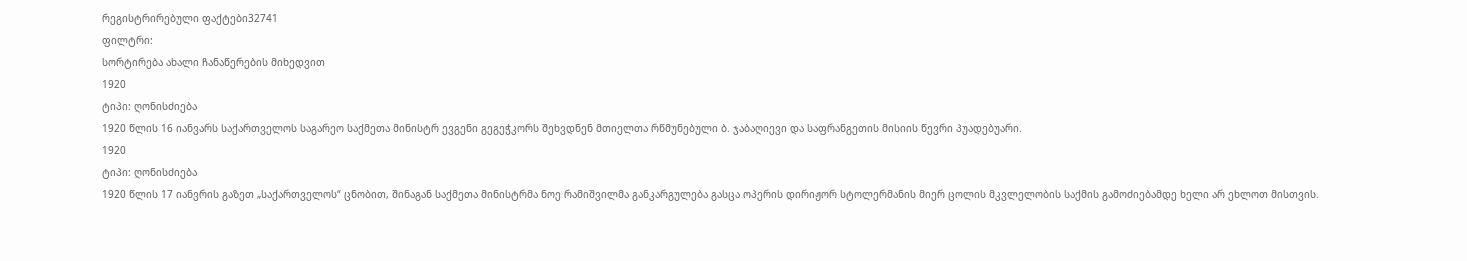რეგისტრირებული ფაქტები32741
ფილტრი:
სორტირება ახალი ჩანაწერების მიხედვით
1920
ტიპი: ღონისძიება
1920 წლის 16 იანვარს საქართველოს საგარეო საქმეთა მინისტრ ევგენი გეგეჭკორს შეხვდნენ მთიელთა რწმუნებული ბ. ჯაბაღიევი და საფრანგეთის მისიის წევრი პუადებუარი.
1920
ტიპი: ღონისძიება
1920 წლის 17 იანვრის გაზეთ „საქართველოს“ ცნობით, შინაგან საქმეთა მინისტრმა ნოე რამიშვილმა განკარგულება გასცა ოპერის დირიჟორ სტოლერმანის მიერ ცოლის მკვლელობის საქმის გამოძიებამდე ხელი არ ეხლოთ მისთვის.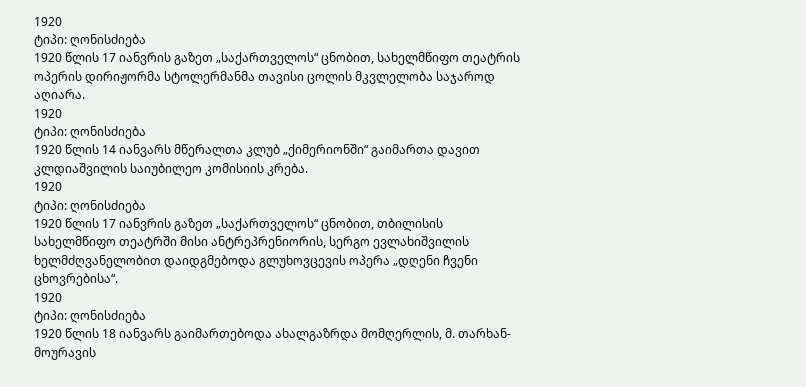1920
ტიპი: ღონისძიება
1920 წლის 17 იანვრის გაზეთ „საქართველოს“ ცნობით, სახელმწიფო თეატრის ოპერის დირიჟორმა სტოლერმანმა თავისი ცოლის მკვლელობა საჯაროდ აღიარა.
1920
ტიპი: ღონისძიება
1920 წლის 14 იანვარს მწერალთა კლუბ „ქიმერიონში“ გაიმართა დავით კლდიაშვილის საიუბილეო კომისიის კრება.
1920
ტიპი: ღონისძიება
1920 წლის 17 იანვრის გაზეთ „საქართველოს“ ცნობით, თბილისის სახელმწიფო თეატრში მისი ანტრეპრენიორის, სერგო ევლახიშვილის ხელმძღვანელობით დაიდგმებოდა გლუხოვცევის ოპერა „დღენი ჩვენი ცხოვრებისა“.
1920
ტიპი: ღონისძიება
1920 წლის 18 იანვარს გაიმართებოდა ახალგაზრდა მომღერლის, მ. თარხან-მოურავის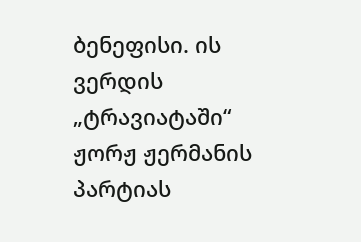ბენეფისი. ის ვერდის „ტრავიატაში“ ჟორჟ ჟერმანის პარტიას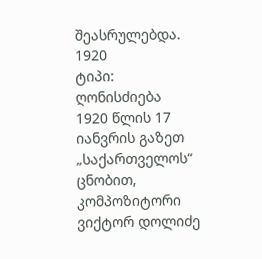შეასრულებდა.
1920
ტიპი: ღონისძიება
1920 წლის 17 იანვრის გაზეთ „საქართველოს“ ცნობით, კომპოზიტორი ვიქტორ დოლიძე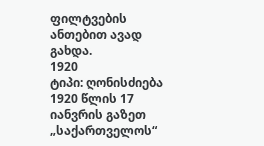ფილტვების ანთებით ავად გახდა.
1920
ტიპი: ღონისძიება
1920 წლის 17 იანვრის გაზეთ „საქართველოს“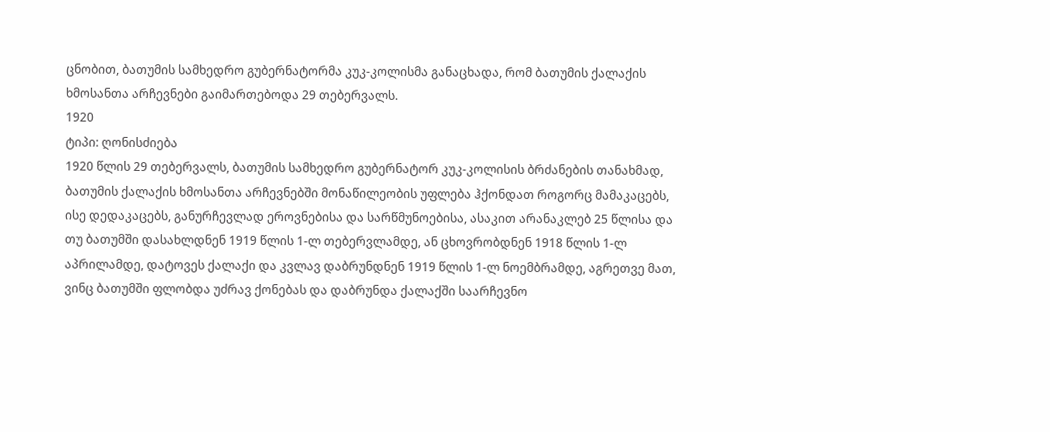ცნობით, ბათუმის სამხედრო გუბერნატორმა კუკ-კოლისმა განაცხადა, რომ ბათუმის ქალაქის ხმოსანთა არჩევნები გაიმართებოდა 29 თებერვალს.
1920
ტიპი: ღონისძიება
1920 წლის 29 თებერვალს, ბათუმის სამხედრო გუბერნატორ კუკ-კოლისის ბრძანების თანახმად, ბათუმის ქალაქის ხმოსანთა არჩევნებში მონაწილეობის უფლება ჰქონდათ როგორც მამაკაცებს, ისე დედაკაცებს, განურჩევლად ეროვნებისა და სარწმუნოებისა, ასაკით არანაკლებ 25 წლისა და თუ ბათუმში დასახლდნენ 1919 წლის 1-ლ თებერვლამდე, ან ცხოვრობდნენ 1918 წლის 1-ლ აპრილამდე, დატოვეს ქალაქი და კვლავ დაბრუნდნენ 1919 წლის 1-ლ ნოემბრამდე, აგრეთვე მათ, ვინც ბათუმში ფლობდა უძრავ ქონებას და დაბრუნდა ქალაქში საარჩევნო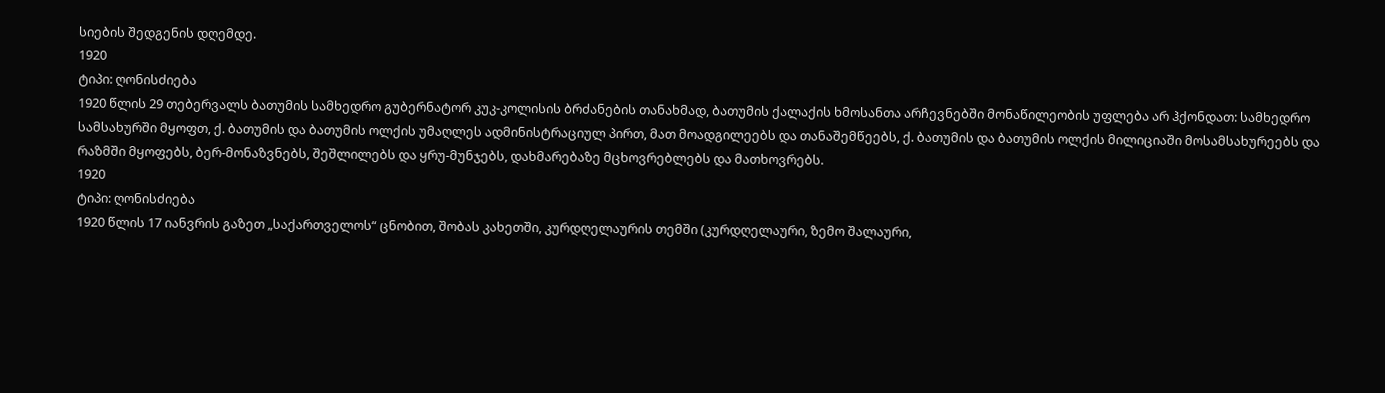სიების შედგენის დღემდე.
1920
ტიპი: ღონისძიება
1920 წლის 29 თებერვალს ბათუმის სამხედრო გუბერნატორ კუკ-კოლისის ბრძანების თანახმად, ბათუმის ქალაქის ხმოსანთა არჩევნებში მონაწილეობის უფლება არ ჰქონდათ: სამხედრო სამსახურში მყოფთ, ქ. ბათუმის და ბათუმის ოლქის უმაღლეს ადმინისტრაციულ პირთ, მათ მოადგილეებს და თანაშემწეებს, ქ. ბათუმის და ბათუმის ოლქის მილიციაში მოსამსახურეებს და რაზმში მყოფებს, ბერ-მონაზვნებს, შეშლილებს და ყრუ-მუნჯებს, დახმარებაზე მცხოვრებლებს და მათხოვრებს.
1920
ტიპი: ღონისძიება
1920 წლის 17 იანვრის გაზეთ „საქართველოს“ ცნობით, შობას კახეთში, კურდღელაურის თემში (კურდღელაური, ზემო შალაური,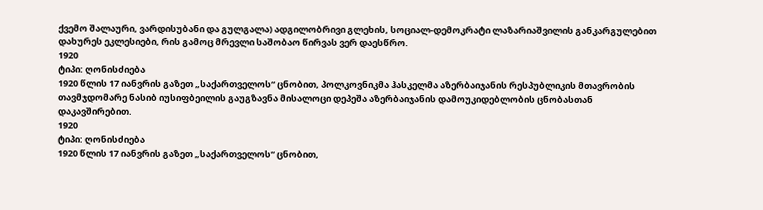ქვემო შალაური, ვარდისუბანი და გულგალა) ადგილობრივი გლეხის, სოციალ-დემოკრატი ლაზარიაშვილის განკარგულებით დახურეს ეკლესიები, რის გამოც მრევლი საშობაო წირვას ვერ დაესწრო.
1920
ტიპი: ღონისძიება
1920 წლის 17 იანვრის გაზეთ „საქართველოს“ ცნობით, პოლკოვნიკმა ჰასკელმა აზერბაიჯანის რესპუბლიკის მთავრობის თავმჯდომარე ნასიბ იუსიფბეილის გაუგზავნა მისალოცი დეპეშა აზერბაიჯანის დამოუკიდებლობის ცნობასთან დაკავშირებით.
1920
ტიპი: ღონისძიება
1920 წლის 17 იანვრის გაზეთ „საქართველოს“ ცნობით,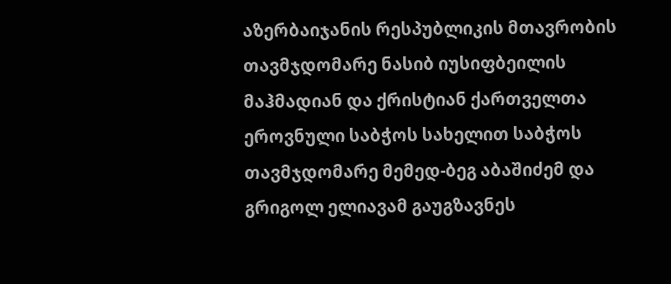აზერბაიჯანის რესპუბლიკის მთავრობის თავმჯდომარე ნასიბ იუსიფბეილის მაჰმადიან და ქრისტიან ქართველთა ეროვნული საბჭოს სახელით საბჭოს თავმჯდომარე მემედ-ბეგ აბაშიძემ და გრიგოლ ელიავამ გაუგზავნეს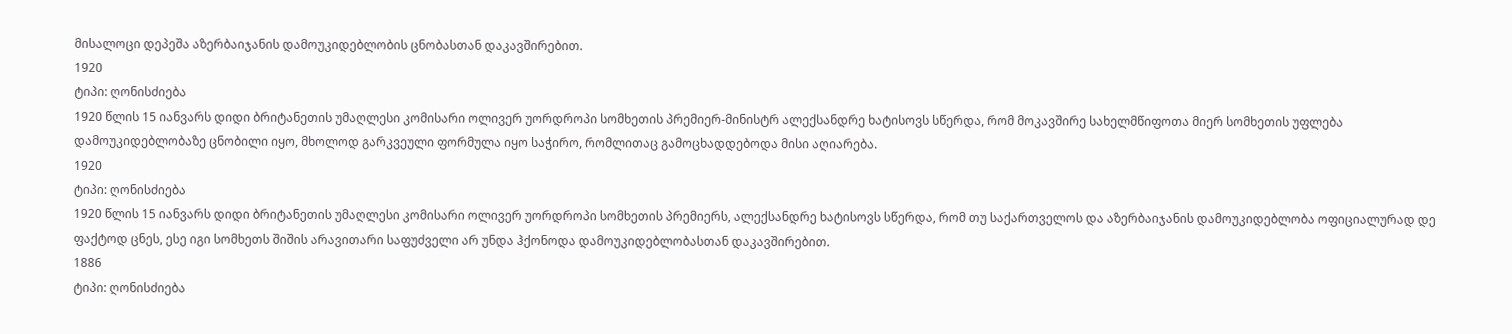მისალოცი დეპეშა აზერბაიჯანის დამოუკიდებლობის ცნობასთან დაკავშირებით.
1920
ტიპი: ღონისძიება
1920 წლის 15 იანვარს დიდი ბრიტანეთის უმაღლესი კომისარი ოლივერ უორდროპი სომხეთის პრემიერ-მინისტრ ალექსანდრე ხატისოვს სწერდა, რომ მოკავშირე სახელმწიფოთა მიერ სომხეთის უფლება დამოუკიდებლობაზე ცნობილი იყო, მხოლოდ გარკვეული ფორმულა იყო საჭირო, რომლითაც გამოცხადდებოდა მისი აღიარება.
1920
ტიპი: ღონისძიება
1920 წლის 15 იანვარს დიდი ბრიტანეთის უმაღლესი კომისარი ოლივერ უორდროპი სომხეთის პრემიერს, ალექსანდრე ხატისოვს სწერდა, რომ თუ საქართველოს და აზერბაიჯანის დამოუკიდებლობა ოფიციალურად დე ფაქტოდ ცნეს, ესე იგი სომხეთს შიშის არავითარი საფუძველი არ უნდა ჰქონოდა დამოუკიდებლობასთან დაკავშირებით.
1886
ტიპი: ღონისძიება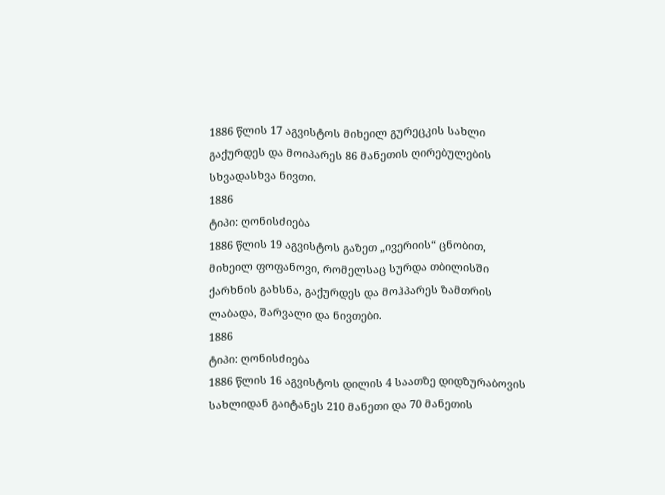1886 წლის 17 აგვისტოს მიხეილ გურეცკის სახლი გაქურდეს და მოიპარეს 86 მანეთის ღირებულების სხვადასხვა ნივთი.
1886
ტიპი: ღონისძიება
1886 წლის 19 აგვისტოს გაზეთ „ივერიის“ ცნობით, მიხეილ ფოფანოვი, რომელსაც სურდა თბილისში ქარხნის გახსნა, გაქურდეს და მოჰპარეს ზამთრის ლაბადა, შარვალი და ნივთები.
1886
ტიპი: ღონისძიება
1886 წლის 16 აგვისტოს დილის 4 საათზე დიდზურაბოვის სახლიდან გაიტანეს 210 მანეთი და 70 მანეთის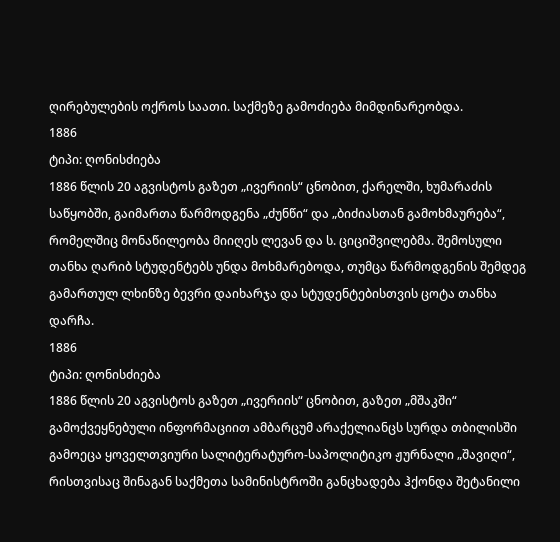ღირებულების ოქროს საათი. საქმეზე გამოძიება მიმდინარეობდა.
1886
ტიპი: ღონისძიება
1886 წლის 20 აგვისტოს გაზეთ „ივერიის“ ცნობით, ქარელში, ხუმარაძის საწყობში, გაიმართა წარმოდგენა „ძუნწი“ და „ბიძიასთან გამოხმაურება“, რომელშიც მონაწილეობა მიიღეს ლევან და ს. ციციშვილებმა. შემოსული თანხა ღარიბ სტუდენტებს უნდა მოხმარებოდა, თუმცა წარმოდგენის შემდეგ გამართულ ლხინზე ბევრი დაიხარჯა და სტუდენტებისთვის ცოტა თანხა დარჩა.
1886
ტიპი: ღონისძიება
1886 წლის 20 აგვისტოს გაზეთ „ივერიის“ ცნობით, გაზეთ „მშაკში“ გამოქვეყნებული ინფორმაციით ამბარცუმ არაქელიანცს სურდა თბილისში გამოეცა ყოველთვიური სალიტერატურო-საპოლიტიკო ჟურნალი „შავიღი“, რისთვისაც შინაგან საქმეთა სამინისტროში განცხადება ჰქონდა შეტანილი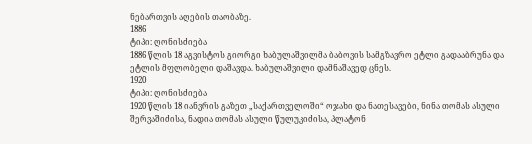ნებართვის აღების თაობაზე.
1886
ტიპი: ღონისძიება
1886 წლის 18 აგვისტოს გიორგი ხაბულაშვილმა ბაბოვის სამგზავრო ეტლი გადააბრუნა და ეტლის მფლობელი დაშავდა. ხაბულაშვილი დამნაშავედ ცნეს.
1920
ტიპი: ღონისძიება
1920 წლის 18 იანვრის გაზეთ „საქართველოში“ ოჯახი და ნათესავები, ნინა თომას ასული შერვაშიძისა, ნადია თომას ასული წულუკიძისა, პლატონ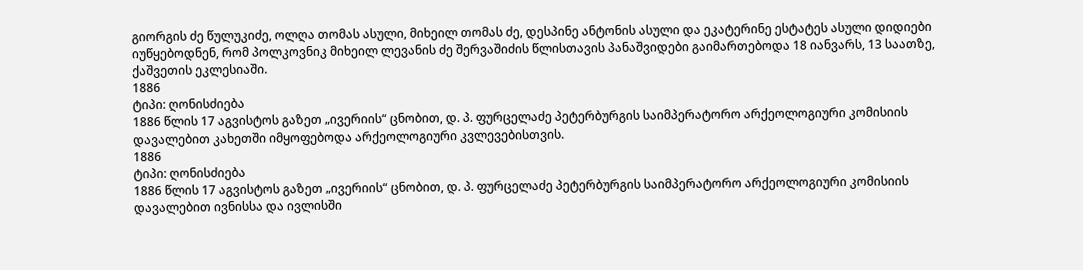გიორგის ძე წულუკიძე, ოლღა თომას ასული, მიხეილ თომას ძე, დესპინე ანტონის ასული და ეკატერინე ესტატეს ასული დიდიები იუწყებოდნენ, რომ პოლკოვნიკ მიხეილ ლევანის ძე შერვაშიძის წლისთავის პანაშვიდები გაიმართებოდა 18 იანვარს, 13 საათზე, ქაშვეთის ეკლესიაში.
1886
ტიპი: ღონისძიება
1886 წლის 17 აგვისტოს გაზეთ „ივერიის“ ცნობით, დ. პ. ფურცელაძე პეტერბურგის საიმპერატორო არქეოლოგიური კომისიის დავალებით კახეთში იმყოფებოდა არქეოლოგიური კვლევებისთვის.
1886
ტიპი: ღონისძიება
1886 წლის 17 აგვისტოს გაზეთ „ივერიის“ ცნობით, დ. პ. ფურცელაძე პეტერბურგის საიმპერატორო არქეოლოგიური კომისიის დავალებით ივნისსა და ივლისში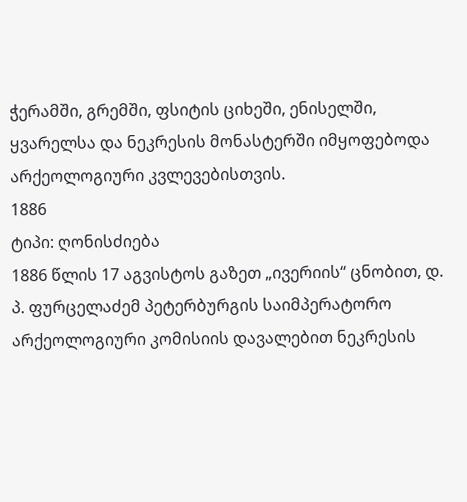ჭერამში, გრემში, ფსიტის ციხეში, ენისელში, ყვარელსა და ნეკრესის მონასტერში იმყოფებოდა არქეოლოგიური კვლევებისთვის.
1886
ტიპი: ღონისძიება
1886 წლის 17 აგვისტოს გაზეთ „ივერიის“ ცნობით, დ. პ. ფურცელაძემ პეტერბურგის საიმპერატორო არქეოლოგიური კომისიის დავალებით ნეკრესის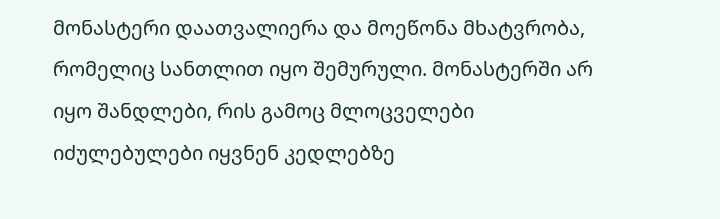მონასტერი დაათვალიერა და მოეწონა მხატვრობა, რომელიც სანთლით იყო შემურული. მონასტერში არ იყო შანდლები, რის გამოც მლოცველები იძულებულები იყვნენ კედლებზე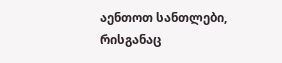აენთოთ სანთლები, რისგანაც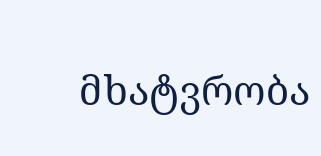მხატვრობა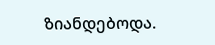ზიანდებოდა.